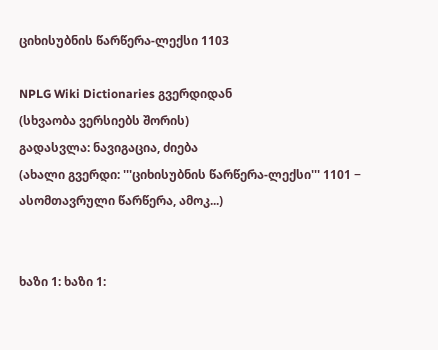ციხისუბნის წარწერა-ლექსი 1103

NPLG Wiki Dictionaries გვერდიდან
(სხვაობა ვერსიებს შორის)
გადასვლა: ნავიგაცია, ძიება
(ახალი გვერდი: '''ციხისუბნის წარწერა-ლექსი''' 1101 − ასომთავრული წარწერა, ამოკ...)


ხაზი 1: ხაზი 1: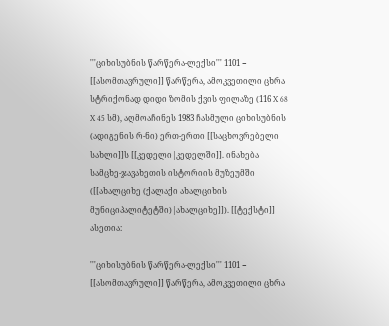'''ციხისუბნის წარწერა-ლექსი''' 1101 − [[ასომთავრული]] წარწერა, ამოკვეთილი ცხრა სტრიქონად დიდი ზომის ქვის ფილაზე (116 X 68 X 45 სმ), აღმოაჩინეს 1983 ჩასმული ციხისუბნის (ადიგენის რ-ნი) ერთ-ერთი [[საცხოვრებელი სახლი]]ს [[კედელი|კედელში]]. ინახება სამცხე-ჯავახეთის ისტორიის მუზეუმში ([[ახალციხე (ქალაქი ახალციხის მუნიციპალიტეტში)|ახალციხე]]). [[ტექსტი]] ასეთია:

'''ციხისუბნის წარწერა-ლექსი''' 1101 − [[ასომთავრული]] წარწერა, ამოკვეთილი ცხრა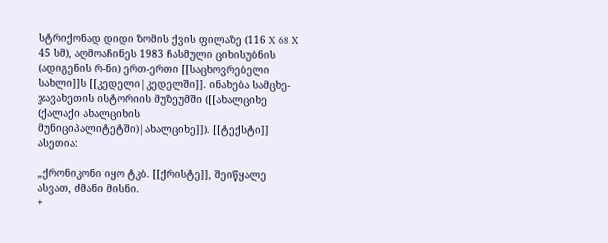სტრიქონად დიდი ზომის ქვის ფილაზე (116 X 68 X 45 სმ), აღმოაჩინეს 1983 ჩასმული ციხისუბნის (ადიგენის რ-ნი) ერთ-ერთი [[საცხოვრებელი სახლი]]ს [[კედელი|კედელში]]. ინახება სამცხე-ჯავახეთის ისტორიის მუზეუმში ([[ახალციხე (ქალაქი ახალციხის მუნიციპალიტეტში)|ახალციხე]]). [[ტექსტი]] ასეთია:

„ქრონიკონი იყო ტკბ. [[ქრისტე]], შეიწყალე ასვათ, ძმანი მისნი.
+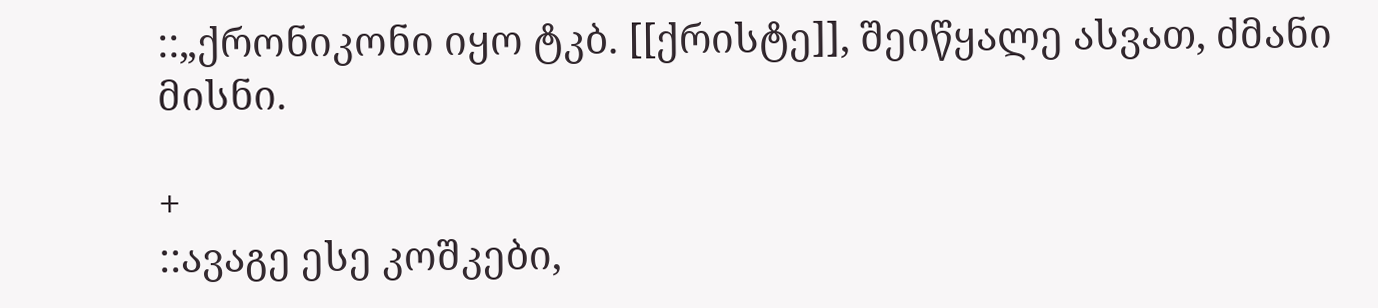::„ქრონიკონი იყო ტკბ. [[ქრისტე]], შეიწყალე ასვათ, ძმანი მისნი.

+
::ავაგე ესე კოშკები,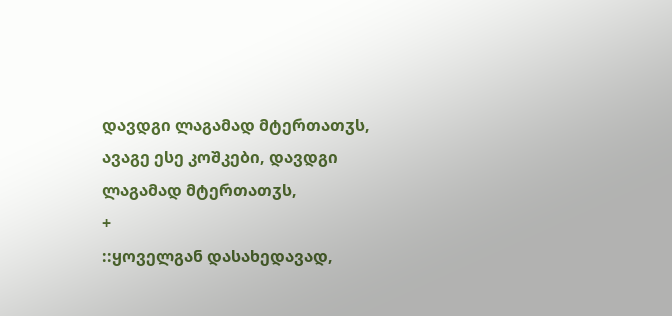დავდგი ლაგამად მტერთათჳს,
ავაგე ესე კოშკები, დავდგი ლაგამად მტერთათჳს,
+
::ყოველგან დასახედავად,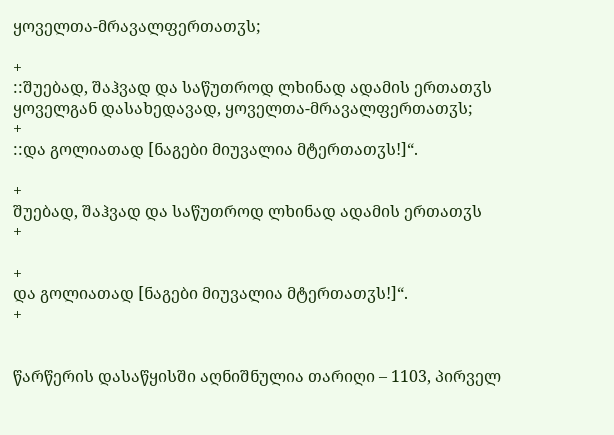ყოველთა-მრავალფერთათჳს;

+
::შუებად, შაჰვად და საწუთროდ ლხინად ადამის ერთათჳს
ყოველგან დასახედავად, ყოველთა-მრავალფერთათჳს;
+
::და გოლიათად [ნაგები მიუვალია მტერთათჳს!]“.

+
შუებად, შაჰვად და საწუთროდ ლხინად ადამის ერთათჳს
+

+
და გოლიათად [ნაგები მიუვალია მტერთათჳს!]“.
+


წარწერის დასაწყისში აღნიშნულია თარიღი – 1103, პირველ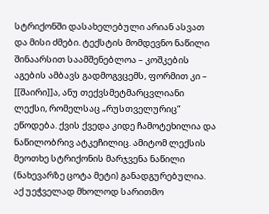სტრიქონში დასახელებული არიან ასვათ და მისი ძმები. ტექსტის მომდევნო ნაწილი შინაარსით საამშენებლოა – კოშკების აგების ამბავს გადმოგვცემს, ფორმით კი – [[შაირი]]ა, ანუ თექვსმეტმარცვლიანი ლექსი, რომელსაც „რუსთველურიც“ ეწოდება. ქვის ქვედა კიდე ჩამოტეხილია და ნაწილობრივ ატკეჩილიც. ამიტომ ლექსის მეოთხე სტრიქონის მარჯვენა ნაწილი (ნახევარზე ცოტა მეტი) განადგურებულია. აქ უეჭველად მხოლოდ სარითმო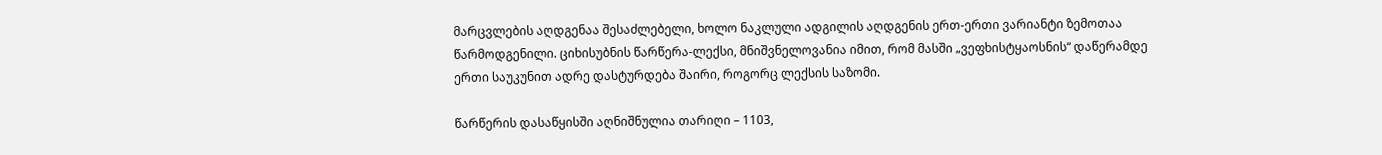მარცვლების აღდგენაა შესაძლებელი, ხოლო ნაკლული ადგილის აღდგენის ერთ-ერთი ვარიანტი ზემოთაა წარმოდგენილი. ციხისუბნის წარწერა-ლექსი, მნიშვნელოვანია იმით, რომ მასში „ვეფხისტყაოსნის“ დაწერამდე ერთი საუკუნით ადრე დასტურდება შაირი, როგორც ლექსის საზომი.

წარწერის დასაწყისში აღნიშნულია თარიღი – 1103,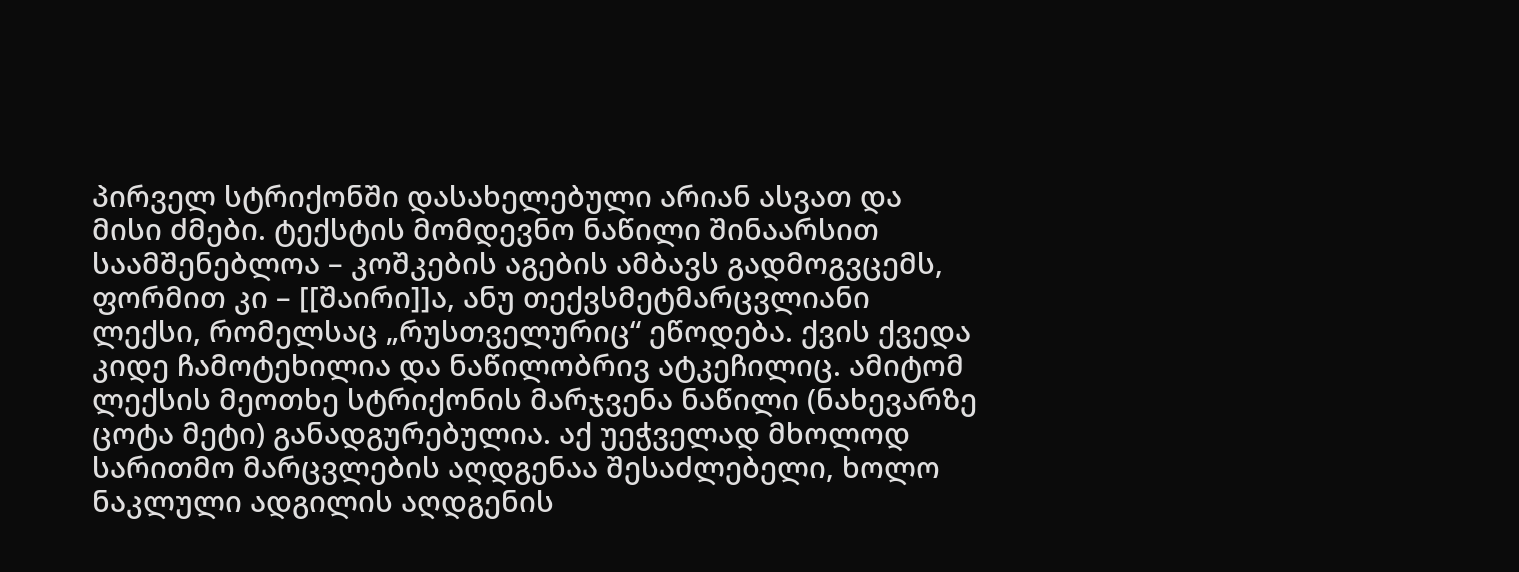პირველ სტრიქონში დასახელებული არიან ასვათ და მისი ძმები. ტექსტის მომდევნო ნაწილი შინაარსით საამშენებლოა – კოშკების აგების ამბავს გადმოგვცემს, ფორმით კი – [[შაირი]]ა, ანუ თექვსმეტმარცვლიანი ლექსი, რომელსაც „რუსთველურიც“ ეწოდება. ქვის ქვედა კიდე ჩამოტეხილია და ნაწილობრივ ატკეჩილიც. ამიტომ ლექსის მეოთხე სტრიქონის მარჯვენა ნაწილი (ნახევარზე ცოტა მეტი) განადგურებულია. აქ უეჭველად მხოლოდ სარითმო მარცვლების აღდგენაა შესაძლებელი, ხოლო ნაკლული ადგილის აღდგენის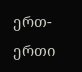ერთ-ერთი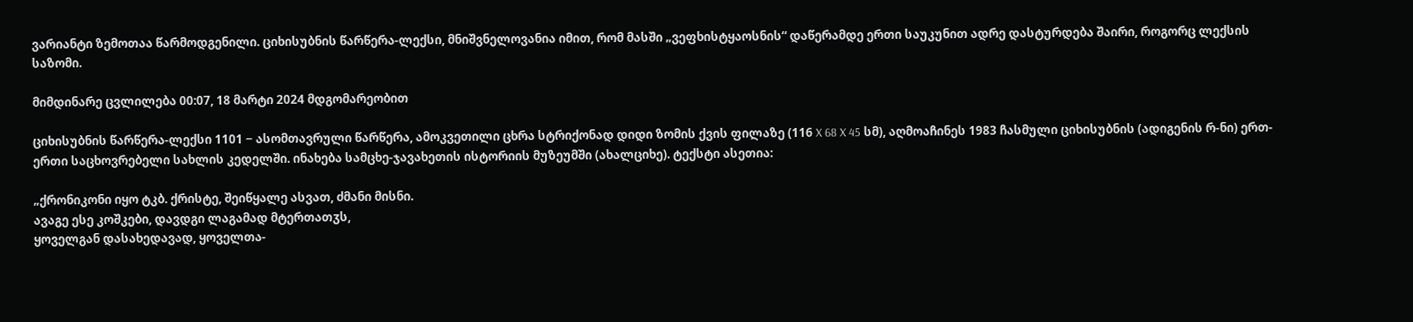ვარიანტი ზემოთაა წარმოდგენილი. ციხისუბნის წარწერა-ლექსი, მნიშვნელოვანია იმით, რომ მასში „ვეფხისტყაოსნის“ დაწერამდე ერთი საუკუნით ადრე დასტურდება შაირი, როგორც ლექსის საზომი.

მიმდინარე ცვლილება 00:07, 18 მარტი 2024 მდგომარეობით

ციხისუბნის წარწერა-ლექსი 1101 − ასომთავრული წარწერა, ამოკვეთილი ცხრა სტრიქონად დიდი ზომის ქვის ფილაზე (116 X 68 X 45 სმ), აღმოაჩინეს 1983 ჩასმული ციხისუბნის (ადიგენის რ-ნი) ერთ-ერთი საცხოვრებელი სახლის კედელში. ინახება სამცხე-ჯავახეთის ისტორიის მუზეუმში (ახალციხე). ტექსტი ასეთია:

„ქრონიკონი იყო ტკბ. ქრისტე, შეიწყალე ასვათ, ძმანი მისნი.
ავაგე ესე კოშკები, დავდგი ლაგამად მტერთათჳს,
ყოველგან დასახედავად, ყოველთა-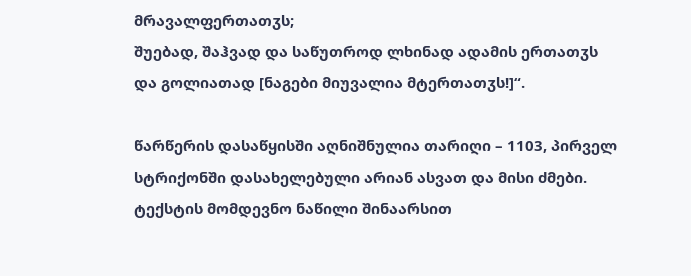მრავალფერთათჳს;
შუებად, შაჰვად და საწუთროდ ლხინად ადამის ერთათჳს
და გოლიათად [ნაგები მიუვალია მტერთათჳს!]“.

წარწერის დასაწყისში აღნიშნულია თარიღი – 1103, პირველ სტრიქონში დასახელებული არიან ასვათ და მისი ძმები. ტექსტის მომდევნო ნაწილი შინაარსით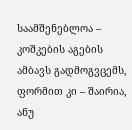საამშენებლოა – კოშკების აგების ამბავს გადმოგვცემს, ფორმით კი – შაირია, ანუ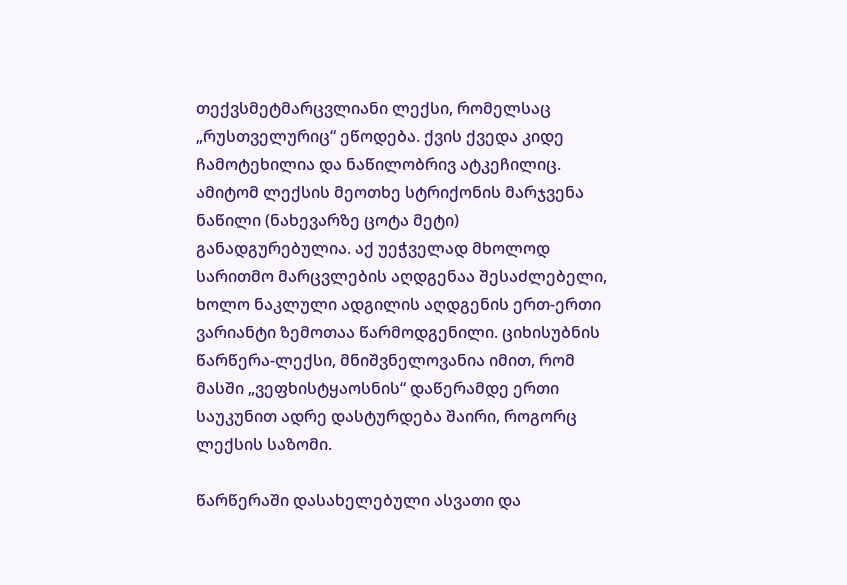თექვსმეტმარცვლიანი ლექსი, რომელსაც „რუსთველურიც“ ეწოდება. ქვის ქვედა კიდე ჩამოტეხილია და ნაწილობრივ ატკეჩილიც. ამიტომ ლექსის მეოთხე სტრიქონის მარჯვენა ნაწილი (ნახევარზე ცოტა მეტი) განადგურებულია. აქ უეჭველად მხოლოდ სარითმო მარცვლების აღდგენაა შესაძლებელი, ხოლო ნაკლული ადგილის აღდგენის ერთ-ერთი ვარიანტი ზემოთაა წარმოდგენილი. ციხისუბნის წარწერა-ლექსი, მნიშვნელოვანია იმით, რომ მასში „ვეფხისტყაოსნის“ დაწერამდე ერთი საუკუნით ადრე დასტურდება შაირი, როგორც ლექსის საზომი.

წარწერაში დასახელებული ასვათი და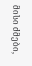მისი ძმები,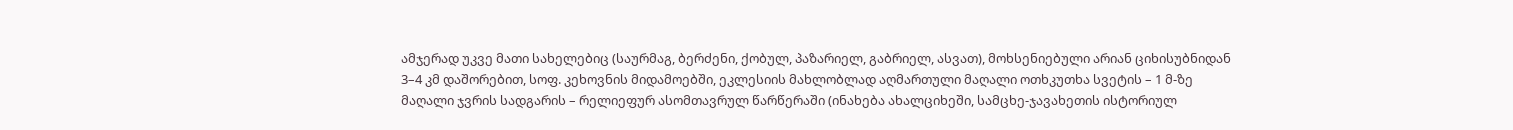ამჯერად უკვე მათი სახელებიც (საურმაგ, ბერძენი, ქობულ, პაზარიელ, გაბრიელ, ასვათ), მოხსენიებული არიან ციხისუბნიდან 3–4 კმ დაშორებით, სოფ. კეხოვნის მიდამოებში, ეკლესიის მახლობლად აღმართული მაღალი ოთხკუთხა სვეტის – 1 მ-ზე მაღალი ჯვრის სადგარის – რელიეფურ ასომთავრულ წარწერაში (ინახება ახალციხეში, სამცხე-ჯავახეთის ისტორიულ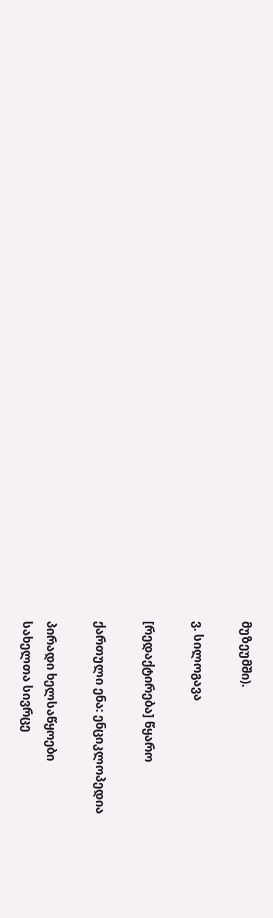მუზეუმში).

ვ. სილოგავა

[რედაქტირება] წყარო

ქართული ენა: ენციკლოპედია

პირადი ხელსაწყოები
სახელთა სივრცე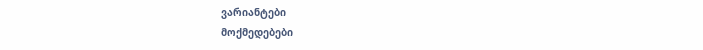ვარიანტები
მოქმედებები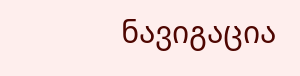ნავიგაცია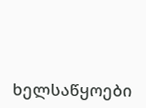ხელსაწყოები